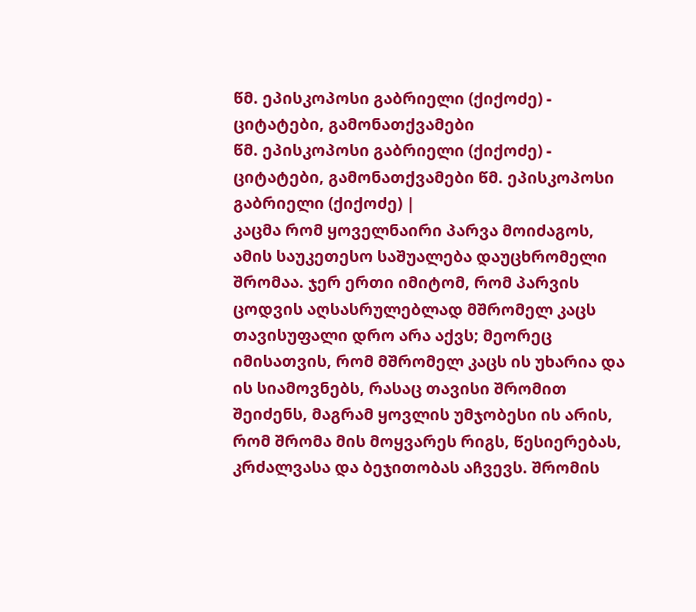წმ. ეპისკოპოსი გაბრიელი (ქიქოძე) - ციტატები, გამონათქვამები
წმ. ეპისკოპოსი გაბრიელი (ქიქოძე) - ციტატები, გამონათქვამები წმ. ეპისკოპოსი გაბრიელი (ქიქოძე) |
კაცმა რომ ყოველნაირი პარვა მოიძაგოს, ამის საუკეთესო საშუალება დაუცხრომელი შრომაა. ჯერ ერთი იმიტომ, რომ პარვის ცოდვის აღსასრულებლად მშრომელ კაცს თავისუფალი დრო არა აქვს; მეორეც იმისათვის, რომ მშრომელ კაცს ის უხარია და ის სიამოვნებს, რასაც თავისი შრომით შეიძენს, მაგრამ ყოვლის უმჯობესი ის არის, რომ შრომა მის მოყვარეს რიგს, წესიერებას, კრძალვასა და ბეჯითობას აჩვევს. შრომის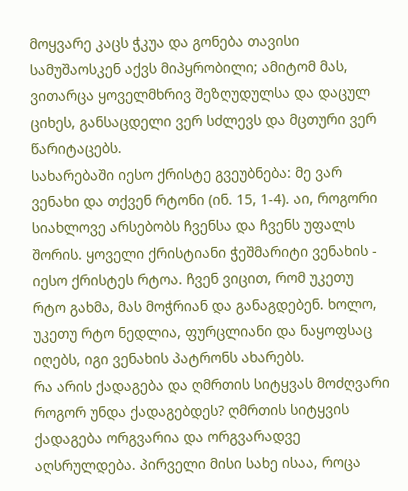მოყვარე კაცს ჭკუა და გონება თავისი სამუშაოსკენ აქვს მიპყრობილი; ამიტომ მას, ვითარცა ყოველმხრივ შეზღუდულსა და დაცულ ციხეს, განსაცდელი ვერ სძლევს და მცთური ვერ წარიტაცებს.
სახარებაში იესო ქრისტე გვეუბნება: მე ვარ ვენახი და თქვენ რტონი (ინ. 15, 1-4). აი, როგორი სიახლოვე არსებობს ჩვენსა და ჩვენს უფალს შორის. ყოველი ქრისტიანი ჭეშმარიტი ვენახის - იესო ქრისტეს რტოა. ჩვენ ვიცით, რომ უკეთუ რტო გახმა, მას მოჭრიან და განაგდებენ. ხოლო, უკეთუ რტო ნედლია, ფურცლიანი და ნაყოფსაც იღებს, იგი ვენახის პატრონს ახარებს.
რა არის ქადაგება და ღმრთის სიტყვას მოძღვარი როგორ უნდა ქადაგებდეს? ღმრთის სიტყვის ქადაგება ორგვარია და ორგვარადვე აღსრულდება. პირველი მისი სახე ისაა, როცა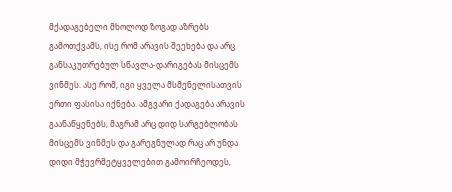მქადაგებელი მხოლოდ ზოგად აზრებს გამოთქვამს, ისე რომ არავის შეეხება და არც განსაკუთრებულ სწავლა-დარიგებას მისცემს ვინმეს. ასე რომ, იგი ყველა მსმენელისათვის ერთი ფასისა იქნება. ამგვარი ქადაგება არავის გაანაწყენებს, მაგრამ არც დიდ სარგებლობას მისცემს ვინმეს და გარეგნულად რაც არ უნდა დიდი მჭევრმეტყველებით გამოირჩეოდეს,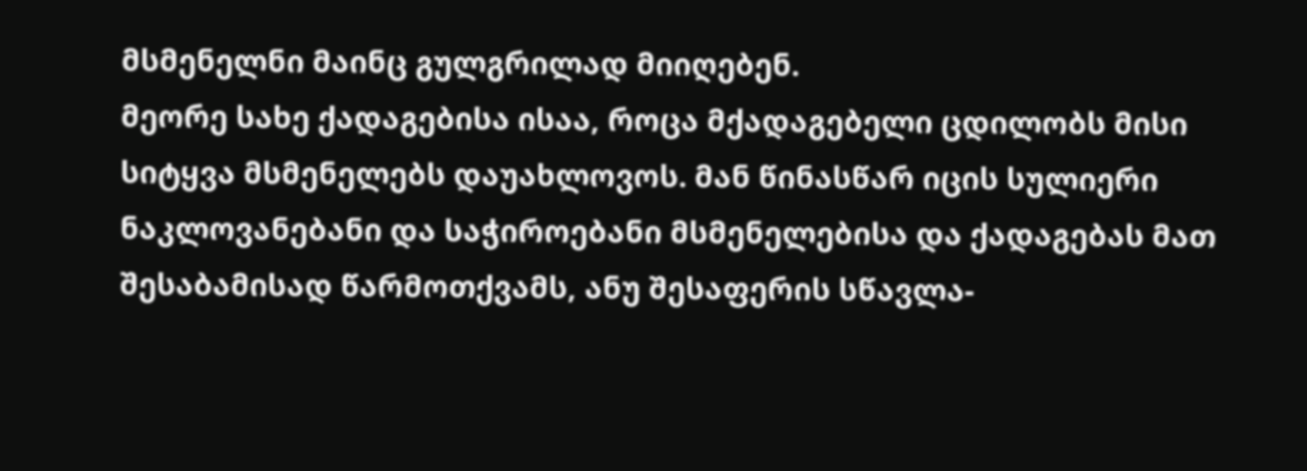მსმენელნი მაინც გულგრილად მიიღებენ.
მეორე სახე ქადაგებისა ისაა, როცა მქადაგებელი ცდილობს მისი სიტყვა მსმენელებს დაუახლოვოს. მან წინასწარ იცის სულიერი ნაკლოვანებანი და საჭიროებანი მსმენელებისა და ქადაგებას მათ შესაბამისად წარმოთქვამს, ანუ შესაფერის სწავლა-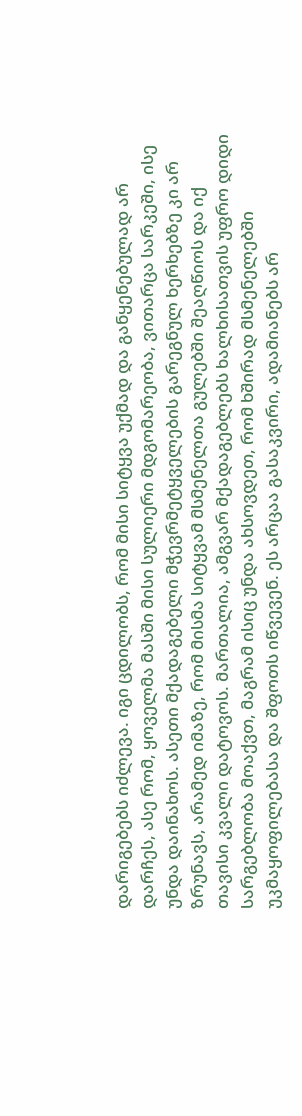დარიგებებს იძლევა. იგი ცდილობს, რომ მისი სიტყვა უქმად და განყენებულად არ დარჩეს, ასე რომ, ყოველმა მასში მისი სულიერი მდგომარეობა, ვითარცა სარკეში, ისე უნდა დაინახოს. ასეთი მქადაგებელი მჭევრმეტყველების გარეგნულ ხერხებზე კი არ ზრუნავს, არამედ იმაზე, რომ მისმა სიტყვამ მსმენელთა გულებში შეაღწიოს და იქ თავისი კვალი დატოვოს. მართალია, ამგვარ მქადაგებლებს ხალხისათვის უფრო დიდი სარგებლობა მოაქვთ, მაგრამ ისიც უნდა ახსოვდეთ, რომ ხშირად მსმენელებში უკმაყოფილებასა და შფოთს იწვევენ. ეს არცაა გასაკვირი, ადამიანებს არ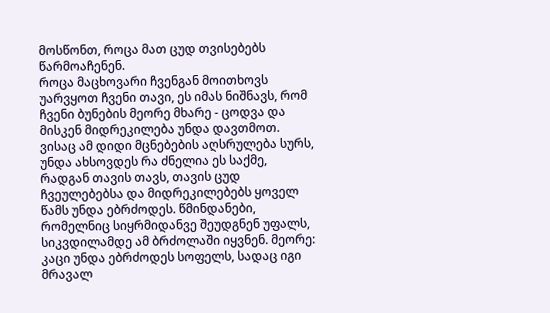მოსწონთ, როცა მათ ცუდ თვისებებს წარმოაჩენენ.
როცა მაცხოვარი ჩვენგან მოითხოვს უარვყოთ ჩვენი თავი, ეს იმას ნიშნავს, რომ ჩვენი ბუნების მეორე მხარე - ცოდვა და მისკენ მიდრეკილება უნდა დავთმოთ. ვისაც ამ დიდი მცნებების აღსრულება სურს, უნდა ახსოვდეს რა ძნელია ეს საქმე, რადგან თავის თავს, თავის ცუდ ჩვეულებებსა და მიდრეკილებებს ყოველ წამს უნდა ებრძოდეს. წმინდანები, რომელნიც სიყრმიდანვე შეუდგნენ უფალს, სიკვდილამდე ამ ბრძოლაში იყვნენ. მეორე: კაცი უნდა ებრძოდეს სოფელს, სადაც იგი მრავალ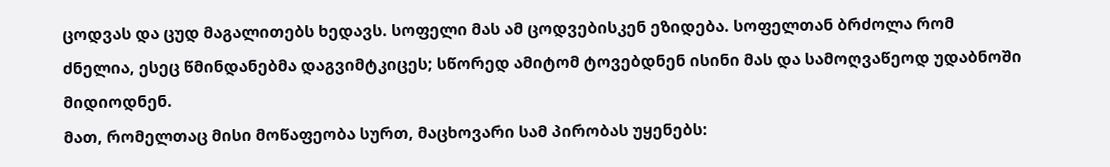ცოდვას და ცუდ მაგალითებს ხედავს. სოფელი მას ამ ცოდვებისკენ ეზიდება. სოფელთან ბრძოლა რომ ძნელია, ესეც წმინდანებმა დაგვიმტკიცეს; სწორედ ამიტომ ტოვებდნენ ისინი მას და სამოღვაწეოდ უდაბნოში მიდიოდნენ.
მათ, რომელთაც მისი მოწაფეობა სურთ, მაცხოვარი სამ პირობას უყენებს: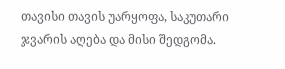თავისი თავის უარყოფა, საკუთარი ჯვარის აღება და მისი შედგომა.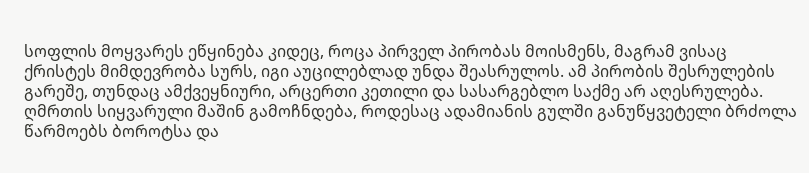სოფლის მოყვარეს ეწყინება კიდეც, როცა პირველ პირობას მოისმენს, მაგრამ ვისაც ქრისტეს მიმდევრობა სურს, იგი აუცილებლად უნდა შეასრულოს. ამ პირობის შესრულების გარეშე, თუნდაც ამქვეყნიური, არცერთი კეთილი და სასარგებლო საქმე არ აღესრულება.
ღმრთის სიყვარული მაშინ გამოჩნდება, როდესაც ადამიანის გულში განუწყვეტელი ბრძოლა წარმოებს ბოროტსა და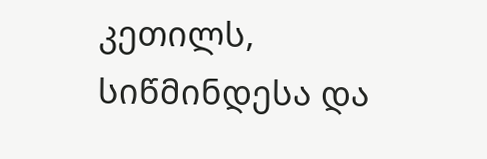კეთილს, სიწმინდესა და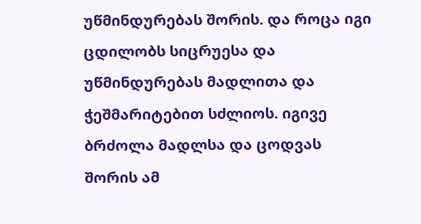უწმინდურებას შორის. და როცა იგი ცდილობს სიცრუესა და უწმინდურებას მადლითა და ჭეშმარიტებით სძლიოს. იგივე ბრძოლა მადლსა და ცოდვას შორის ამ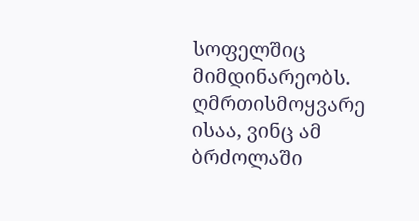სოფელშიც მიმდინარეობს. ღმრთისმოყვარე ისაა, ვინც ამ ბრძოლაში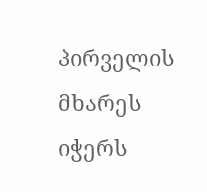პირველის მხარეს იჭერს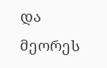და მეორეს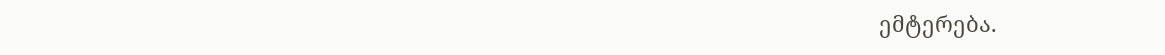ემტერება.